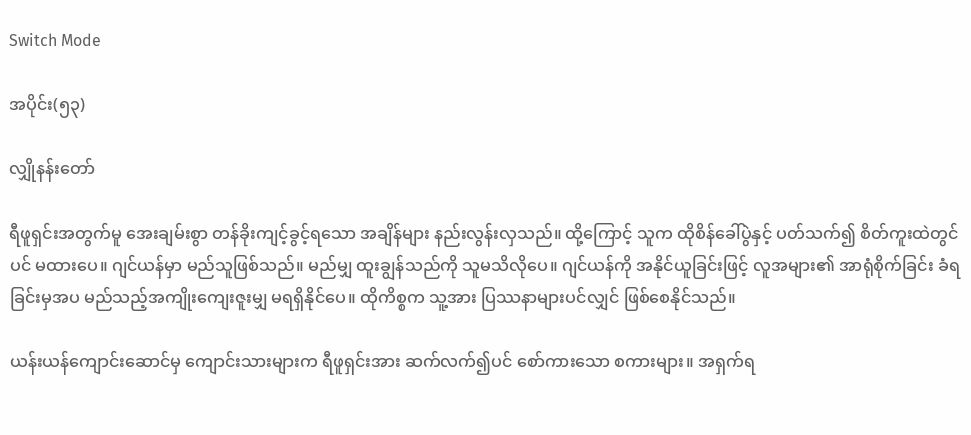Switch Mode

အပိုင်း(၅၃)

လျှိုနန်းတော်

ရီဖူရှင်းအတွက်မူ အေးချမ်းစွာ တန်ခိုးကျင့်ခွင့်ရသော အချိန်များ နည်းလွန်းလှသည်။ ထို့ကြောင့် သူက ထိုစိန်ခေါ်ပွဲနှင့် ပတ်သက်၍ စိတ်ကူးထဲတွင်ပင် မထားပေ။ ဂျင်ယန်မှာ မည်သူဖြစ်သည်။ မည်မျှ ထူးချွန်သည်ကို သူမသိလိုပေ။ ဂျင်ယန်ကို အနိုင်ယူခြင်းဖြင့် လူအများ၏ အာရုံစိုက်ခြင်း ခံရခြင်းမှအပ မည်သည့်အကျိုးကျေးဇူးမျှ မရရှိနိုင်ပေ။ ထိုကိစ္စက သူ့အား ပြဿနာများပင်လျှင် ဖြစ်စေနိုင်သည်။

ယန်းယန်ကျောင်းဆောင်မှ ကျောင်းသားများက ရီဖူရှင်းအား ဆက်လက်၍ပင် စော်ကားသော စကားများ။ အရှက်ရ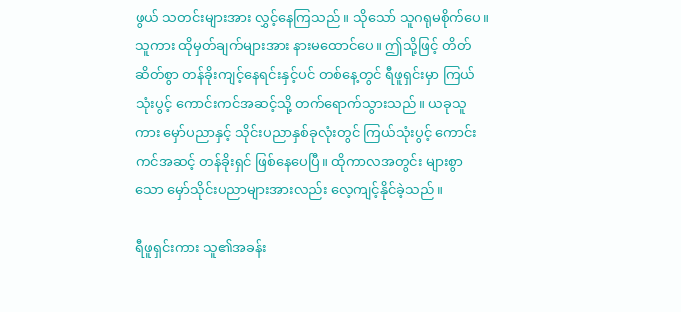ဖွယ် သတင်းများအား လွှင့်နေကြသည်။ သိုသော် သူဂရုမစိုက်ပေ။ သူကား ထိုမှတ်ချက်များအား နားမထောင်ပေ။ ဤသို့ဖြင့် တိတ်ဆိတ်စွာ တန်ခိုးကျင့်နေရင်းနှင့်ပင် တစ်နေ့တွင် ရီဖူရှင်းမှာ ကြယ်သုံးပွင့် ကောင်းကင်အဆင့်သို့ တက်ရောက်သွားသည်။ ယခုသူကား မှော်ပညာနှင့် သိုင်းပညာနှစ်ခုလုံးတွင် ကြယ်သုံးပွင့် ကောင်းကင်အဆင့် တန်ခိုးရှင် ဖြစ်နေပေပြီ။ ထိုကာလအတွင်း များစွာသော မှော်သိုင်းပညာများအားလည်း လေ့ကျင့်နိုင်ခဲ့သည်။

ရီဖူရှင်းကား သူ၏အခန်း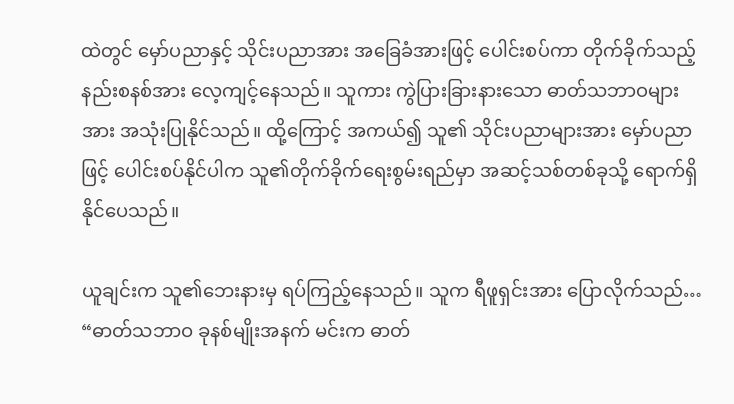ထဲတွင် မှော်ပညာနှင့် သိုင်းပညာအား အခြေခံအားဖြင့် ပေါင်းစပ်ကာ တိုက်ခိုက်သည့် နည်းစနစ်အား လေ့ကျင့်နေသည်။ သူကား ကွဲပြားခြားနားသော ဓာတ်သဘာဝများအား အသုံးပြုနိုင်သည်။ ထို့ကြောင့် အကယ်၍ သူ၏ သိုင်းပညာများအား မှော်ပညာဖြင့် ပေါင်းစပ်နိုင်ပါက သူ၏တိုက်ခိုက်ရေးစွမ်းရည်မှာ အဆင့်သစ်တစ်ခုသို့ ရောက်ရှိနိုင်ပေသည်။

ယူချင်းက သူ၏ဘေးနားမှ ရပ်ကြည့်နေသည်။ သူက ရီဖူရှင်းအား ပြောလိုက်သည်… “ဓာတ်သဘာဝ ခုနစ်မျိုးအနက် မင်းက ဓာတ်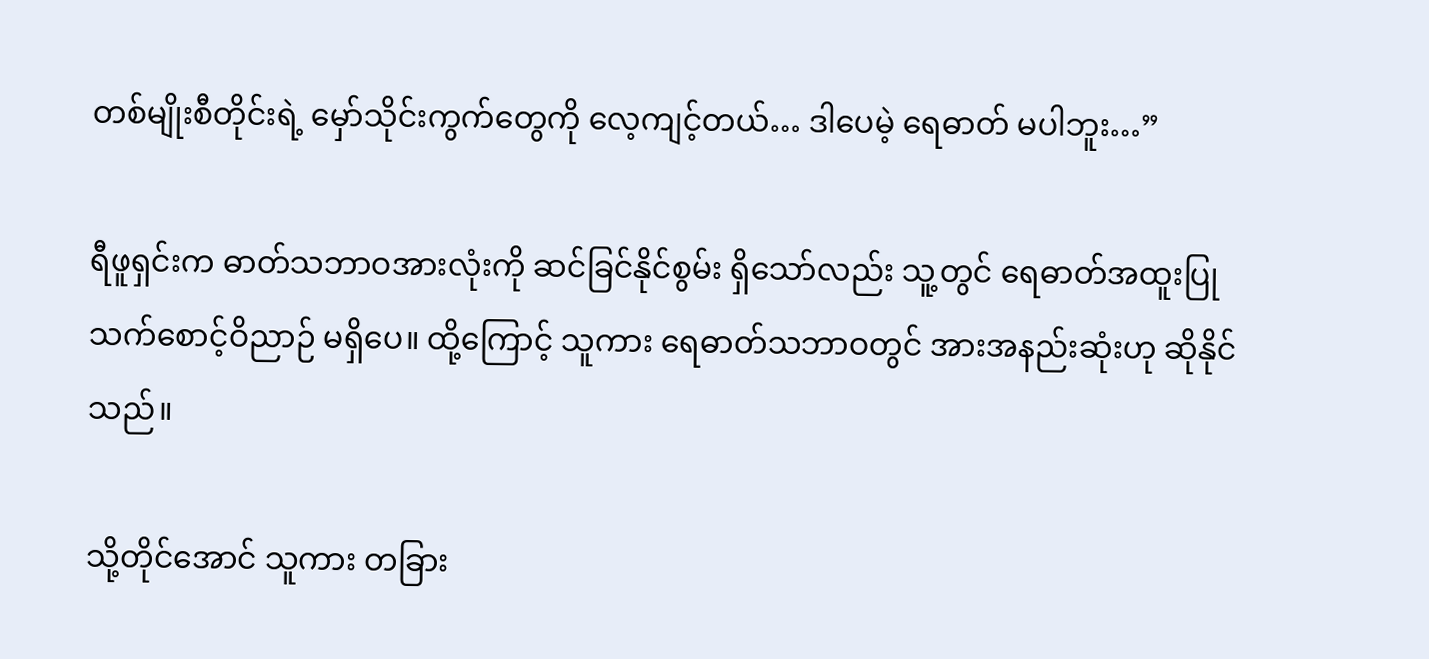တစ်မျိုးစီတိုင်းရဲ့ မှော်သိုင်းကွက်တွေကို လေ့ကျင့်တယ်… ဒါပေမဲ့ ရေဓာတ် မပါဘူး…”

ရီဖူရှင်းက ဓာတ်သဘာဝအားလုံးကို ဆင်ခြင်နိုင်စွမ်း ရှိသော်လည်း သူ့တွင် ရေဓာတ်အထူးပြု သက်စောင့်ဝိညာဉ် မရှိပေ။ ထို့ကြောင့် သူကား ရေဓာတ်သဘာဝတွင် အားအနည်းဆုံးဟု ဆိုနိုင်သည်။

သို့တိုင်အောင် သူကား တခြား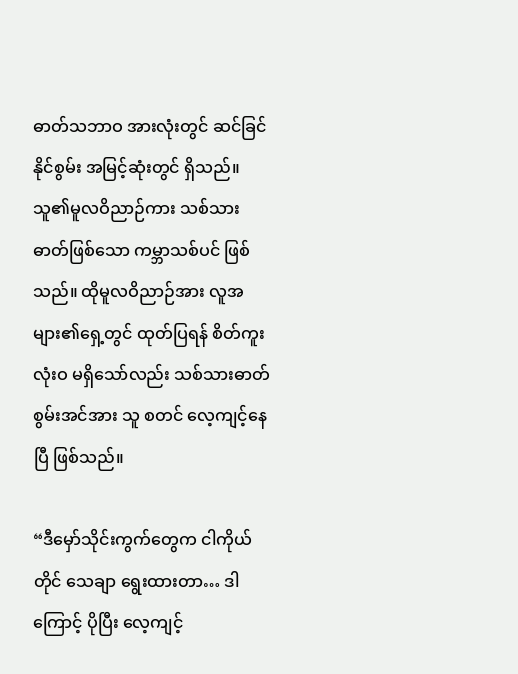ဓာတ်သဘာဝ အားလုံးတွင် ဆင်ခြင်နိုင်စွမ်း အမြင့်ဆုံးတွင် ရှိသည်။ သူ၏မူလဝိညာဉ်ကား သစ်သားဓာတ်ဖြစ်သော ကမ္ဘာသစ်ပင် ဖြစ်သည်။ ထိုမူလဝိညာဉ်အား လူအများ၏ရှေ့တွင် ထုတ်ပြရန် စိတ်ကူးလုံးဝ မရှိသော်လည်း သစ်သားဓာတ် စွမ်းအင်အား သူ စတင် လေ့ကျင့်နေပြီ ဖြစ်သည်။

“ဒီမှော်သိုင်းကွက်တွေက ငါကိုယ်တိုင် သေချာ ရွေးထားတာ… ဒါကြောင့် ပိုပြီး လေ့ကျင့်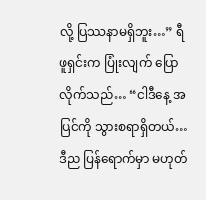လို့ ပြဿနာမရှိဘူး…” ရီဖူရှင်းက ပြုံးလျက် ပြောလိုက်သည်… “ငါဒီနေ့ အပြင်ကို သွားစရာရှိတယ်… ဒီည ပြန်ရောက်မှာ မဟုတ်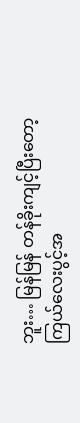ဘူး… မြန်မြန် တန်ခိုးကျင့်ပြီးတော့ ကြယ်လေးပွင့်အ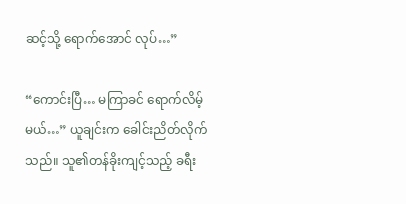ဆင့်သို့ ရောက်အောင် လုပ်…”

“ကောင်းပြီ… မကြာခင် ရောက်လိမ့်မယ်…” ယူချင်းက ခေါင်းညိတ်လိုက်သည်။ သူ၏တန်ခိုးကျင့်သည့် ခရီး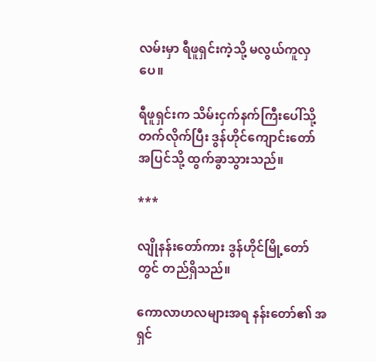လမ်းမှာ ရီဖူရှင်းကဲ့သို့ မလွယ်ကူလှပေ။

ရီဖူရှင်းက သိမ်းငှက်နက်ကြီးပေါ်သို့ တက်လိုက်ပြီး ဒွန်ဟိုင်ကျောင်းတော် အပြင်သို့ ထွက်ခွာသွားသည်။

***

လျိုနန်းတော်ကား ဒွန်ဟိုင်မြို့တော်တွင် တည်ရှိသည်။

ကောလာဟလများအရ နန်းတော်၏ အရှင်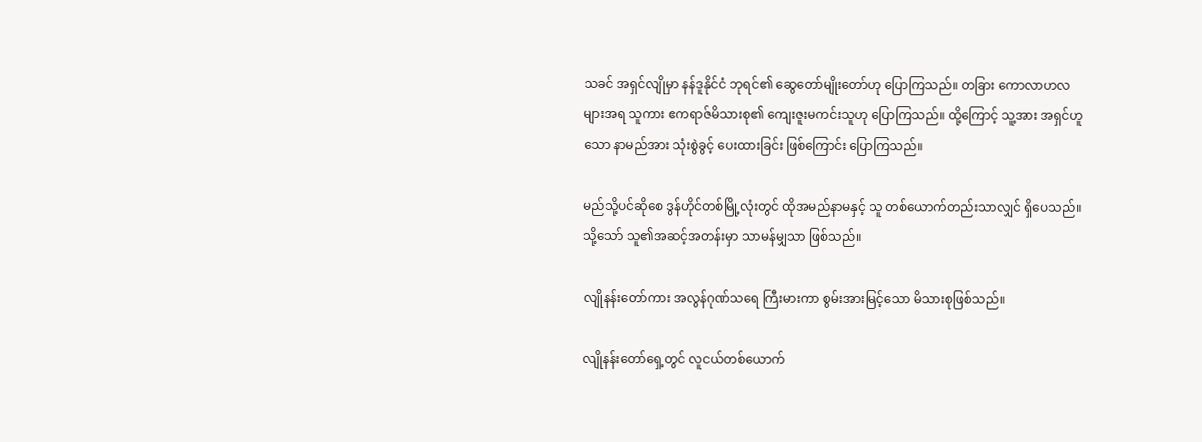သခင် အရှင်လျိုမှာ နန်ဒူနိုင်ငံ ဘုရင်၏ ဆွေတော်မျိုးတော်ဟု ပြောကြသည်။ တခြား ကောလာဟလများအရ သူကား ဧကရာဇ်မိသားစု၏ ကျေးဇူးမကင်းသူဟု ပြောကြသည်။ ထို့ကြောင့် သူ့အား အရှင်ဟူသော နာမည်အား သုံးစွဲခွင့် ပေးထားခြင်း ဖြစ်ကြောင်း ပြောကြသည်။

မည်သို့ပင်ဆိုစေ ဒွန်ဟိုင်တစ်မြို့လုံးတွင် ထိုအမည်နာမနှင့် သူ တစ်ယောက်တည်းသာလျှင် ရှိပေသည်။ သို့သော် သူ၏အဆင့်အတန်းမှာ သာမန်မျှသာ ဖြစ်သည်။

လျိုနန်းတော်ကား အလွန်ဂုဏ်သရေ ကြီးမားကာ စွမ်းအားမြင့်သော မိသားစုဖြစ်သည်။

လျိုနန်းတော်ရှေ့တွင် လူငယ်တစ်ယောက်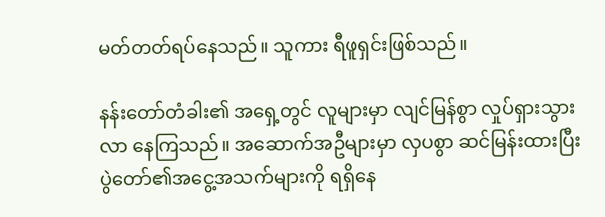မတ်တတ်ရပ်နေသည်။ သူကား ရီဖူရှင်းဖြစ်သည်။

နန်းတော်တံခါး၏ အရှေ့တွင် လူများမှာ လျင်မြန်စွာ လှုပ်ရှားသွားလာ နေကြသည်။ အဆောက်အဦများမှာ လှပစွာ ဆင်မြန်းထားပြီး ပွဲတော်၏အငွေ့အသက်များကို ရရှိနေ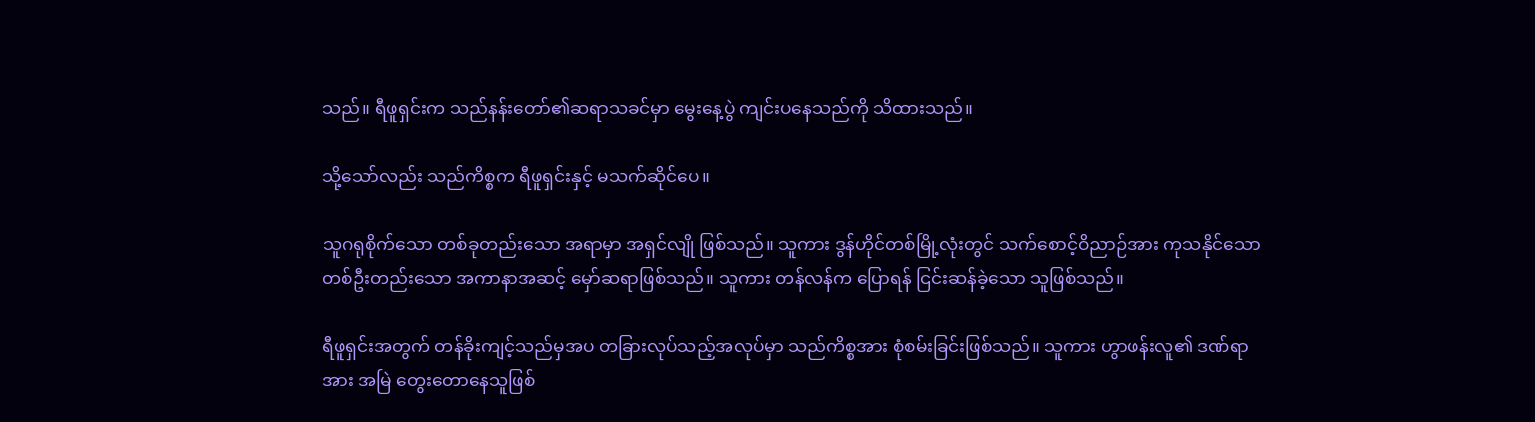သည်။ ရီဖူရှင်းက သည်နန်းတော်၏ဆရာသခင်မှာ မွေးနေ့ပွဲ ကျင်းပနေသည်ကို သိထားသည်။

သို့သော်လည်း သည်ကိစ္စက ရီဖူရှင်းနှင့် မသက်ဆိုင်ပေ။

သူဂရုစိုက်သော တစ်ခုတည်းသော အရာမှာ အရှင်လျို ဖြစ်သည်။ သူကား ဒွန်ဟိုင်တစ်မြို့လုံးတွင် သက်စောင့်ဝိညာဉ်အား ကုသနိုင်သော တစ်ဦးတည်းသော အကာနာအဆင့် မှော်ဆရာဖြစ်သည်။ သူကား တန်လန်က ပြောရန် ငြင်းဆန်ခဲ့သော သူဖြစ်သည်။

ရီဖူရှင်းအတွက် တန်ခိုးကျင့်သည်မှအပ တခြားလုပ်သည့်အလုပ်မှာ သည်ကိစ္စအား စုံစမ်းခြင်းဖြစ်သည်။ သူကား ဟွာဖန်းလူ၏ ဒဏ်ရာအား အမြဲ တွေးတောနေသူဖြစ်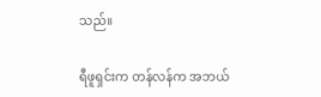သည်။

ရီဖူရှင်းက တန်လန်က အဘယ်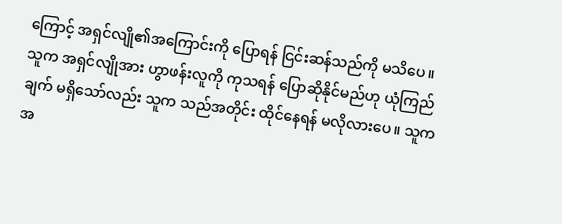ကြောင့် အရှင်လျို၏အကြောင်းကို ပြောရန် ငြင်းဆန်သည်ကို မသိပေ။ သူက အရှင်လျိုအား ဟွာဖန်းလူကို ကုသရန် ပြောဆိုနိုင်မည်ဟု ယုံကြည်ချက် မရှိသော်လည်း သူက သည်အတိုင်း ထိုင်နေရန် မလိုလားပေ။ သူက အ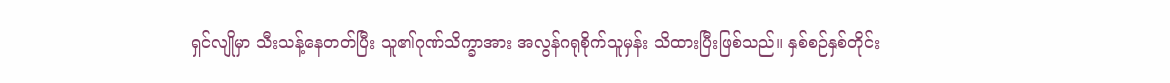ရှင်လျိုမှာ သီးသန့်နေတတ်ပြီး သူ၏ဂုဏ်သိက္ခာအား အလွန်ဂရုစိုက်သူမှန်း သိထားပြီးဖြစ်သည်။ နှစ်စဉ်နှစ်တိုင်း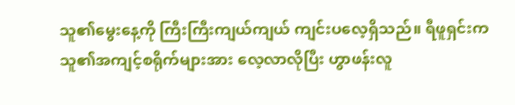သူ၏မွေးနေ့ကို ကြီးကြီးကျယ်ကျယ် ကျင်းပလေ့ရှိသည်။ ရီဖူရှင်းက သူ၏အကျင့်စရိုက်များအား လေ့လာလိုပြီး ဟွာဖန်းလူ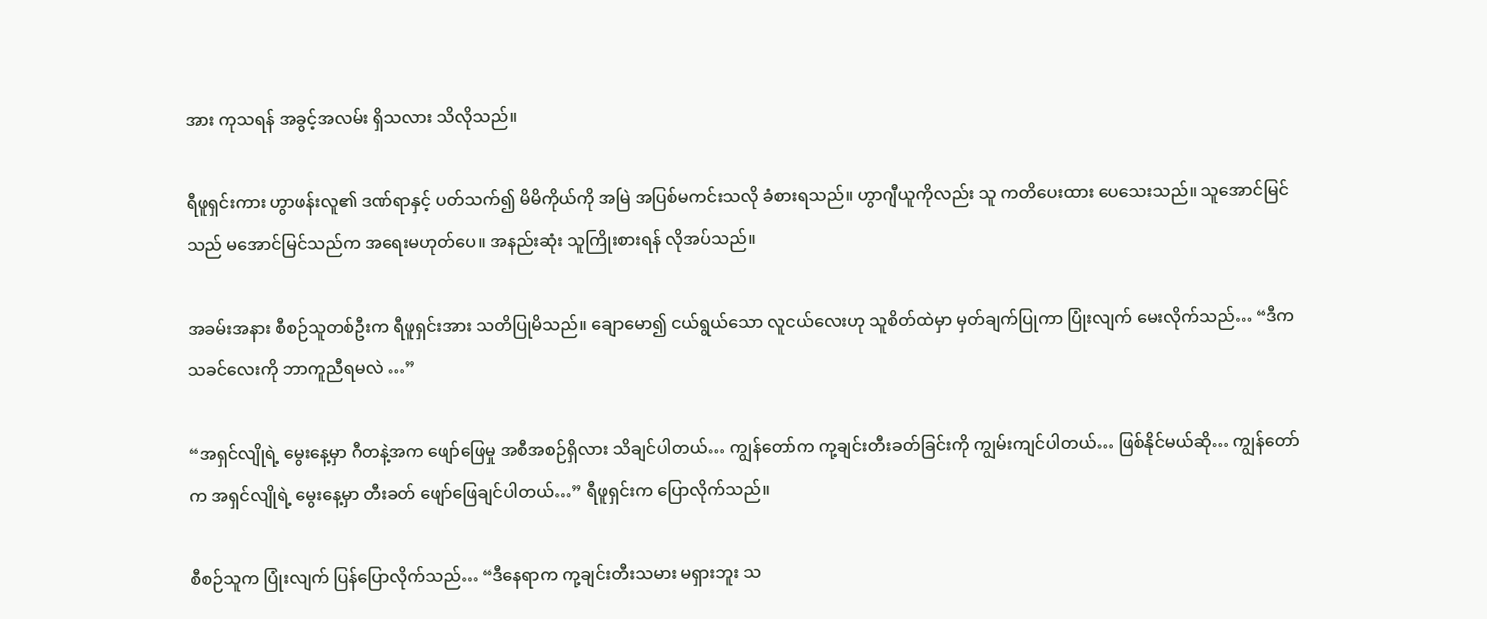အား ကုသရန် အခွင့်အလမ်း ရှိသလား သိလိုသည်။

ရီဖူရှင်းကား ဟွာဖန်းလူ၏ ဒဏ်ရာနှင့် ပတ်သက်၍ မိမိကိုယ်ကို အမြဲ အပြစ်မကင်းသလို ခံစားရသည်။ ဟွာဂျီယူကိုလည်း သူ ကတိပေးထား ပေသေးသည်။ သူအောင်မြင်သည် မအောင်မြင်သည်က အရေးမဟုတ်ပေ။ အနည်းဆုံး သူကြိုးစားရန် လိုအပ်သည်။

အခမ်းအနား စီစဉ်သူတစ်ဦးက ရီဖူရှင်းအား သတိပြုမိသည်။ ချောမော၍ ငယ်ရွယ်သော လူငယ်လေးဟု သူစိတ်ထဲမှာ မှတ်ချက်ပြုကာ ပြုံးလျက် မေးလိုက်သည်… “ဒီက သခင်လေးကို ဘာကူညီရမလဲ …”

“အရှင်လျိုရဲ့ မွေးနေ့မှာ ဂီတနဲ့အက ဖျော်ဖြေမှု အစီအစဉ်ရှိလား သိချင်ပါတယ်… ကျွန်တော်က ကု့ချင်းတီးခတ်ခြင်းကို ကျွမ်းကျင်ပါတယ်… ဖြစ်နိုင်မယ်ဆို… ကျွန်တော်က အရှင်လျိုရဲ့ မွေးနေ့မှာ တီးခတ် ဖျော်ဖြေချင်ပါတယ်…” ရီဖူရှင်းက ပြောလိုက်သည်။

စီစဉ်သူက ပြုံးလျက် ပြန်ပြောလိုက်သည်… “ဒီနေရာက ကု့ချင်းတီးသမား မရှားဘူး သ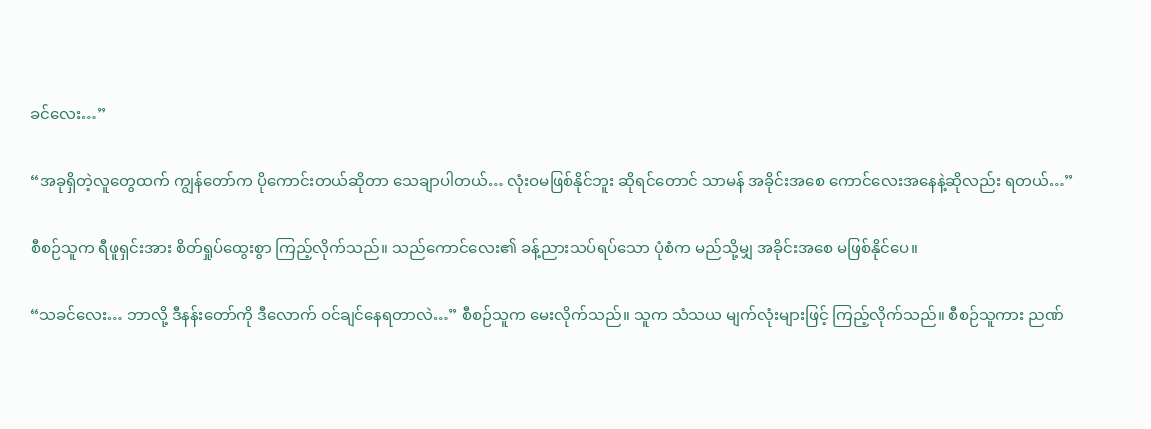ခင်လေး…”

“အခုရှိတဲ့လူတွေထက် ကျွန်တော်က ပိုကောင်းတယ်ဆိုတာ သေချာပါတယ်… လုံးဝမဖြစ်နိုင်ဘူး ဆိုရင်တောင် သာမန် အခိုင်းအစေ ကောင်လေးအနေနဲ့ဆိုလည်း ရတယ်…”

စီစဉ်သူက ရီဖူရှင်းအား စိတ်ရှုပ်ထွေးစွာ ကြည့်လိုက်သည်။ သည်ကောင်လေး၏ ခန့်ညားသပ်ရပ်သော ပုံစံက မည်သို့မျှ အခိုင်းအစေ မဖြစ်နိုင်ပေ။

“သခင်လေး… ဘာလို့ ဒီနန်းတော်ကို ဒီလောက် ဝင်ချင်နေရတာလဲ…” စီစဉ်သူက မေးလိုက်သည်။ သူက သံသယ မျက်လုံးများဖြင့် ကြည့်လိုက်သည်။ စီစဉ်သူကား ညဏ်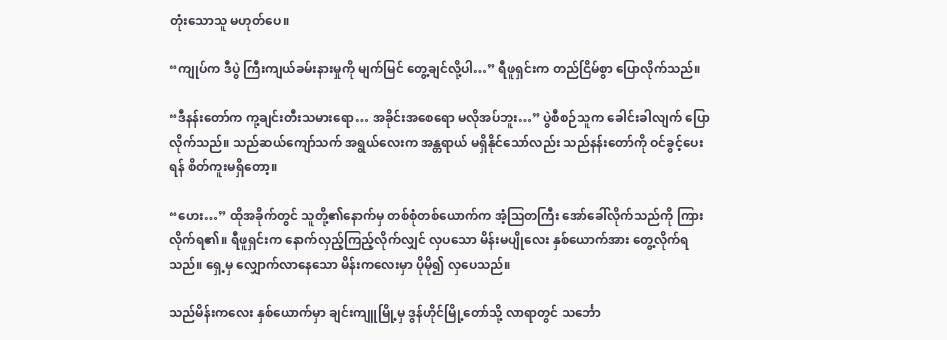တုံးသောသူ မဟုတ်ပေ။

“ကျုပ်က ဒီပွဲ ကြီးကျယ်ခမ်းနားမှုကို မျက်မြင် တွေ့ချင်လို့ပါ…” ရီဖူရှင်းက တည်ငြိမ်စွာ ပြောလိုက်သည်။

“ဒီနန်းတော်က ကု့ချင်းတီးသမားရော… အခိုင်းအစေရော မလိုအပ်ဘူး…” ပွဲစီစဉ်သူက ခေါင်းခါလျက် ပြောလိုက်သည်။ သည်ဆယ်ကျော်သက် အရွယ်လေးက အန္တရာယ် မရှိနိုင်သော်လည်း သည်နန်းတော်ကို ဝင်ခွင့်ပေးရန် စိတ်ကူးမရှိတော့။

“ဟေး…” ထိုအခိုက်တွင် သူတို့၏နောက်မှ တစ်စုံတစ်ယောက်က အံ့သြတကြီး အော်ခေါ်လိုက်သည်ကို ကြားလိုက်ရ၏။ ရီဖူရှင်းက နောက်လှည့်ကြည့်လိုက်လျှင် လှပသော မိန်းမပျိုလေး နှစ်ယောက်အား တွေ့လိုက်ရသည်။ ရှေ့မှ လျှောက်လာနေသော မိန်းကလေးမှာ ပိုမို၍ လှပေသည်။

သည်မိန်းကလေး နှစ်ယောက်မှာ ချင်းကျူမြို့မှ ဒွန်ဟိုင်မြို့တော်သို့ လာရာတွင် သင်္ဘော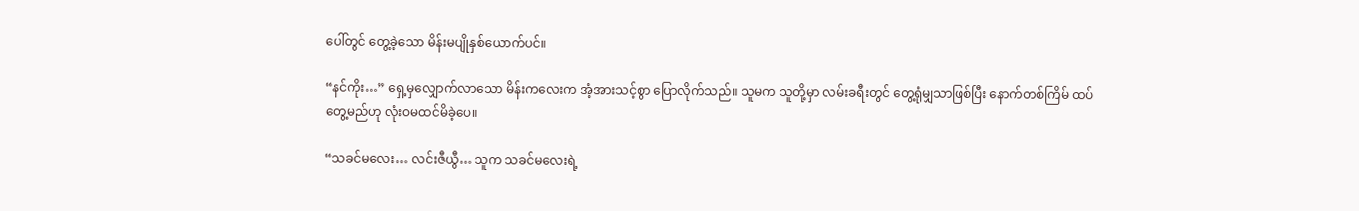ပေါ်တွင် တွေ့ခဲ့သော မိန်းမပျိုနှစ်ယောက်ပင်။

“နင်ကိုး…” ရှေ့မှလျှောက်လာသော မိန်းကလေးက အံ့အားသင့်စွာ ပြောလိုက်သည်။ သူမက သူတို့မှာ လမ်းခရီးတွင် တွေ့ရုံမျှသာဖြစ်ပြီး နောက်တစ်ကြိမ် ထပ်တွေ့မည်ဟု လုံးဝမထင်မိခဲ့ပေ။

“သခင်မလေး… လင်းဇီယွီ… သူက သခင်မလေးရဲ့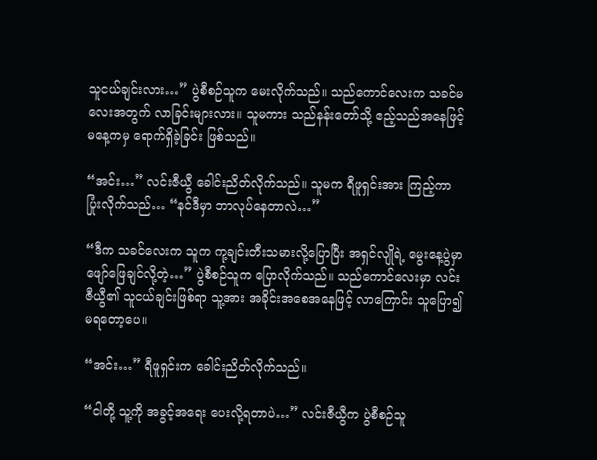သူငယ်ချင်းလား…” ပွဲစီစဉ်သူက မေးလိုက်သည်။ သည်ကောင်လေးက သခင်မလေးအတွက် လာခြင်းများလား။ သူမကား သည်နန်းတော်သို့ ဧည့်သည်အနေဖြင့် မနေ့ကမှ ရောက်ရှိခဲ့ခြင်း ဖြစ်သည်။

“အင်း…” လင်းဇီယွီ ခေါင်းညိတ်လိုက်သည်။ သူမက ရီဖူရှင်းအား ကြည့်ကာ ပြုံးလိုက်သည်… “နင်ဒီမှာ ဘာလုပ်နေတာလဲ…”

“ဒီက သခင်လေးက သူက ကု့ချင်းတီးသမားလို့ပြောပြီး အရှင်လျိုရဲ့ မွေးနေ့ပွဲမှာ ဖျော်ဖြေချင်လို့တဲ့…” ပွဲစီစဉ်သူက ပြောလိုက်သည်။ သည်ကောင်လေးမှာ လင်းဇီယွီ၏ သူငယ်ချင်းဖြစ်ရာ သူ့အား အခိုင်းအစေအနေဖြင့် လာကြောင်း သူပြော၍ မရတော့ပေ။

“အင်း…” ရီဖူရှင်းက ခေါင်းညိတ်လိုက်သည်။

“ငါတို့ သူ့ကို အခွင့်အရေး ပေးလို့ရတာပဲ…” လင်းဇီယွီက ပွဲစီစဉ်သူ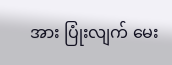အား ပြုံးလျက် မေး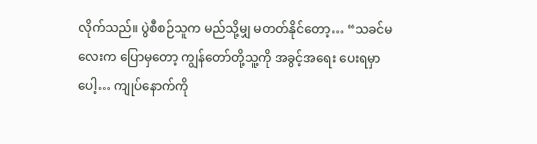လိုက်သည်။ ပွဲစီစဉ်သူက မည်သို့မျှ မတတ်နိုင်တော့… “သခင်မလေးက ပြောမှတော့ ကျွန်တော်တို့သူ့ကို အခွင့်အရေး ပေးရမှာပေါ့… ကျုပ်နောက်ကို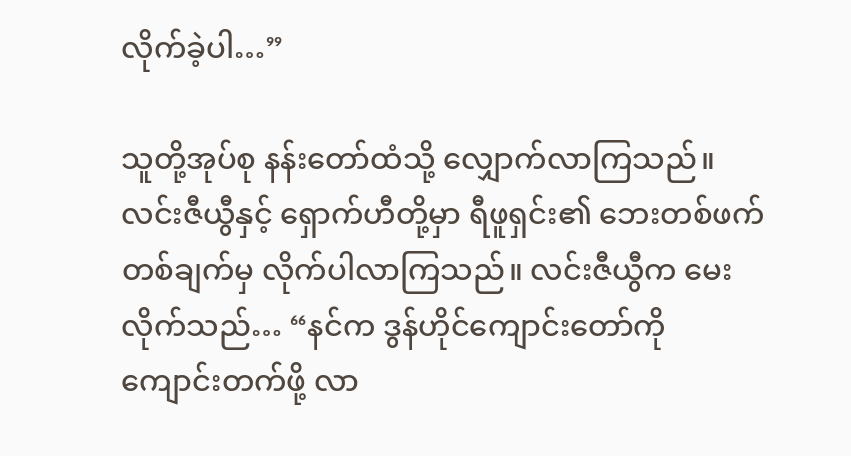လိုက်ခဲ့ပါ…”

သူတို့အုပ်စု နန်းတော်ထံသို့ လျှောက်လာကြသည်။ လင်းဇီယွီနှင့် ရှောက်ဟီတို့မှာ ရီဖူရှင်း၏ ဘေးတစ်ဖက်တစ်ချက်မှ လိုက်ပါလာကြသည်။ လင်းဇီယွီက မေးလိုက်သည်… “နင်က ဒွန်ဟိုင်ကျောင်းတော်ကို ကျောင်းတက်ဖို့ လာ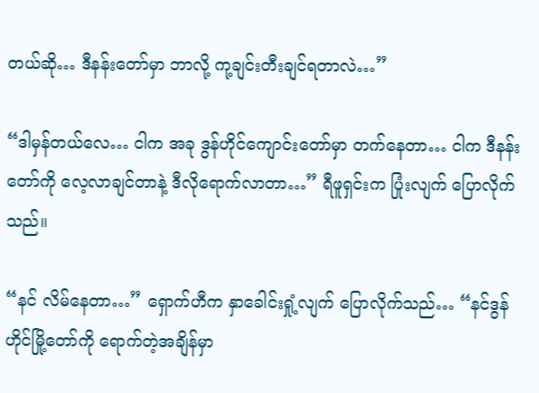တယ်ဆို… ဒီနန်းတော်မှာ ဘာလို့ ကု့ချင်းတီးချင်ရတာလဲ…”

“ဒါမှန်တယ်လေ… ငါက အခု ဒွန်ဟိုင်ကျောင်းတော်မှာ တက်နေတာ… ငါက ဒီနန်းတော်ကို လေ့လာချင်တာနဲ့ ဒီလိုရောက်လာတာ…” ရီဖူရှင်းက ပြုံးလျက် ပြောလိုက်သည်။

“နင် လိမ်နေတာ…” ရှောက်ဟီက နှာခေါင်းရှုံ့လျက် ပြောလိုက်သည်… “နင်ဒွန်ဟိုင်မြို့တော်ကို ရောက်တဲ့အချိန်မှာ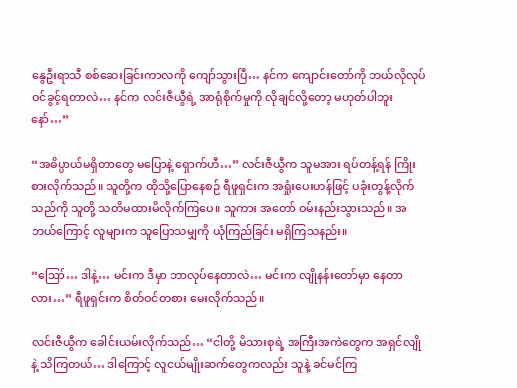နွေဦးရာသီ စစ်ဆေးခြင်းကာလကို ကျော်သွားပြီ… နင်က ကျောင်းတော်ကို ဘယ်လိုလုပ် ဝင်ခွင့်ရတာလဲ… နင်က လင်းဇီယွီရဲ့ အာရုံစိုက်မှုကို လိုချင်လို့တော့ မဟုတ်ပါဘူးနော်…”

“အဓိပ္ပာယ်မရှိတာတွေ မပြောနဲ့ ရှောက်ဟီ…” လင်းဇီယွီက သူမအား ရပ်တန့်ရန် ကြိုးစားလိုက်သည်။ သူတို့က ထိုသို့ပြောနေစဉ် ရီဖူရှင်းက အရှုံးပေးဟန်ဖြင့် ပခုံးတွန့်လိုက်သည်ကို သူတို့ သတိမထားမိလိုက်ကြပေ။ သူကား အတော် ဝမ်းနည်းသွားသည်။ အဘယ်ကြောင့် လူများက သူပြောသမျှကို ယုံကြည်ခြင်း မရှိကြသနည်း။

“ဪ… ဒါနဲ့… မင်းက ဒီမှာ ဘာလုပ်နေတာလဲ… မင်းက လျိုနန်းတော်မှာ နေတာလား…” ရီဖူရှင်းက စိတ်ဝင်တစား မေးလိုက်သည်။

လင်းဇီယွီက ခေါင်းယမ်းလိုက်သည်… “ငါတို့ မိသားစုရဲ့ အကြီးအကဲတွေက အရှင်လျိုနဲ့ သိကြတယ်… ဒါကြောင့် လူငယ်မျိုးဆက်တွေကလည်း သူနဲ့ ခင်မင်ကြ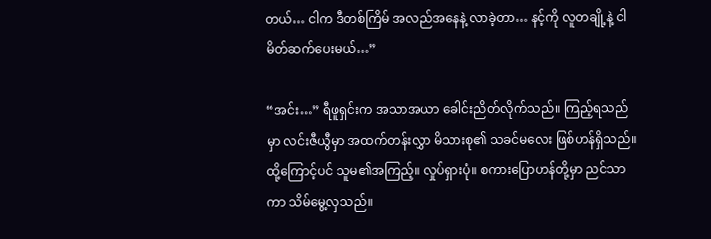တယ်… ငါက ဒီတစ်ကြိမ် အလည်အနေနဲ့ လာခဲ့တာ… နင့်ကို လူတချို့နဲ့ ငါ မိတ်ဆက်ပေးမယ်…”

“အင်း…” ရီဖူရှင်းက အသာအယာ ခေါင်းညိတ်လိုက်သည်။ ကြည့်ရသည်မှာ လင်းဇီယွီမှာ အထက်တန်းလွှာ မိသားစု၏ သခင်မလေး ဖြစ်ဟန်ရှိသည်။ ထို့ကြောင့်ပင် သူမ၏အကြည့်။ လှုပ်ရှားပုံ။ စကားပြောဟန်တို့မှာ ညင်သာကာ သိမ်မွေ့လှသည်။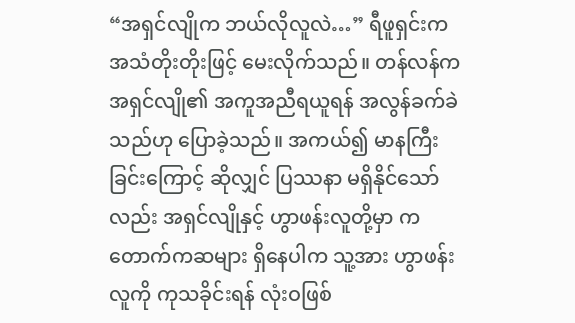“အရှင်လျိုက ဘယ်လိုလူလဲ…” ရီဖူရှင်းက အသံတိုးတိုးဖြင့် မေးလိုက်သည်။ တန်လန်က အရှင်လျို၏ အကူအညီရယူရန် အလွန်ခက်ခဲသည်ဟု ပြောခဲ့သည်။ အကယ်၍ မာနကြီးခြင်းကြောင့် ဆိုလျှင် ပြဿနာ မရှိနိုင်သော်လည်း အရှင်လျိုနှင့် ဟွာဖန်းလူတို့မှာ ကတောက်ကဆများ ရှိနေပါက သူ့အား ဟွာဖန်းလူကို ကုသခိုင်းရန် လုံးဝဖြစ်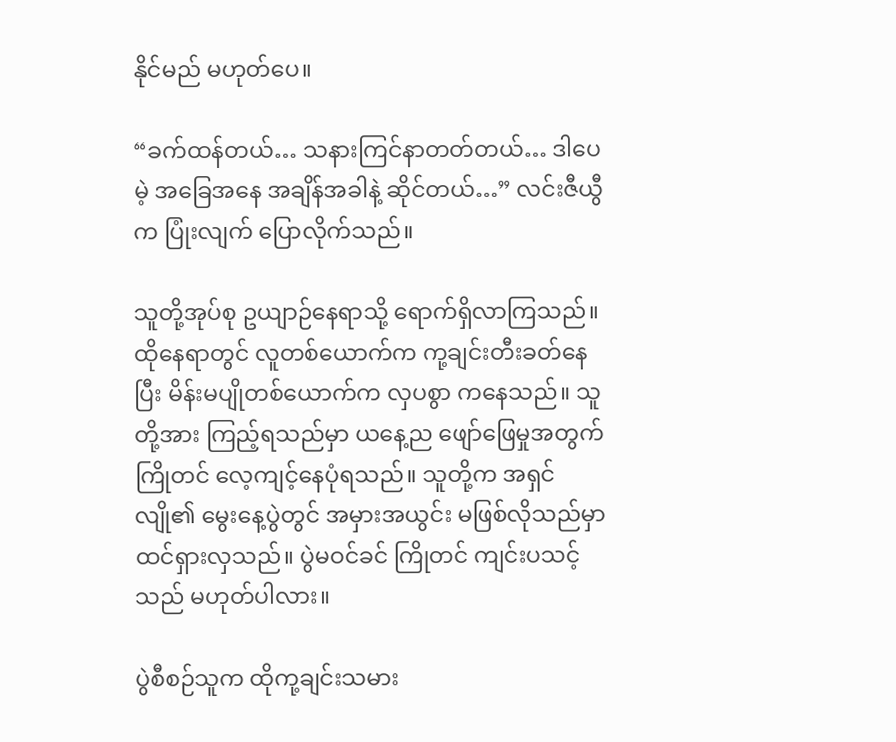နိုင်မည် မဟုတ်ပေ။

“ခက်ထန်တယ်… သနားကြင်နာတတ်တယ်… ဒါပေမဲ့ အခြေအနေ အချိန်အခါနဲ့ ဆိုင်တယ်…” လင်းဇီယွီက ပြုံးလျက် ပြောလိုက်သည်။

သူတို့အုပ်စု ဥယျာဉ်နေရာသို့ ရောက်ရှိလာကြသည်။ ထိုနေရာတွင် လူတစ်ယောက်က ကု့ချင်းတီးခတ်နေပြီး မိန်းမပျိုတစ်ယောက်က လှပစွာ ကနေသည်။ သူတို့အား ကြည့်ရသည်မှာ ယနေ့ည ဖျော်ဖြေမှုအတွက် ကြိုတင် လေ့ကျင့်နေပုံရသည်။ သူတို့က အရှင်လျို၏ မွေးနေ့ပွဲတွင် အမှားအယွင်း မဖြစ်လိုသည်မှာ ထင်ရှားလှသည်။ ပွဲမဝင်ခင် ကြိုတင် ကျင်းပသင့်သည် မဟုတ်ပါလား။

ပွဲစီစဉ်သူက ထိုကု့ချင်းသမား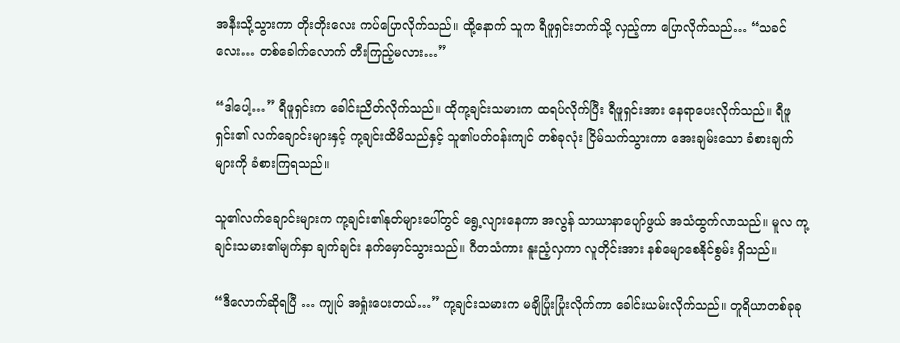အနီးသို့သွားကာ တိုးတိုးလေး ကပ်ပြောလိုက်သည်။ ထို့နောက် သူက ရီဖူရှင်းဘက်သို့ လှည့်ကာ ပြောလိုက်သည်… “သခင်လေး… တစ်ခေါက်လောက် တီးကြည့်မလား…”

“ဒါပေါ့…” ရီဖူရှင်းက ခေါင်းညိတ်လိုက်သည်။ ထိုကု့ချင်းသမားက ထရပ်လိုက်ပြီး ရီဖူရှင်းအား နေရာပေးလိုက်သည်။ ရီဖူရှင်း၏ လက်ချောင်းများနှင့် ကု့ချင်းထိမိသည်နှင့် သူ၏ပတ်ဝန်းကျင် တစ်ခုလုံး ငြိမ်သက်သွားကာ အေးချမ်းသော ခံစားချက်များကို ခံစားကြရသည်။

သူ၏လက်ချောင်းများက ကု့ချင်း၏နုတ်များပေါ်တွင် ရွေ့လျားနေကာ အလွန် သာယာနာပျော်ဖွယ် အသံထွက်လာသည်။ မူလ ကု့ချင်းသမား၏မျက်နှာ ချက်ချင်း နက်မှောင်သွားသည်။ ဂီတသံကား နူးညံ့လှကာ လူတိုင်းအား နစ်မျောစေနိုင်စွမ်း ရှိသည်။

“ဒီလောက်ဆိုရပြီ … ကျုပ် အရှုံးပေးတယ်…” ကု့ချင်းသမားက မချိပြုံးပြုံးလိုက်ကာ ခေါင်းယမ်းလိုက်သည်။ တူရိယာတစ်ခုခု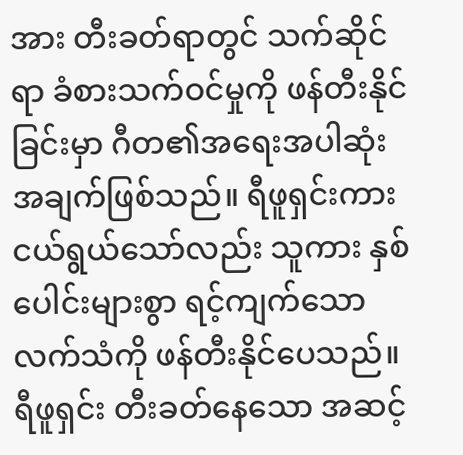အား တီးခတ်ရာတွင် သက်ဆိုင်ရာ ခံစားသက်ဝင်မှုကို ဖန်တီးနိုင်ခြင်းမှာ ဂီတ၏အရေးအပါဆုံး အချက်ဖြစ်သည်။ ရီဖူရှင်းကား ငယ်ရွယ်သော်လည်း သူကား နှစ်ပေါင်းများစွာ ရင့်ကျက်သော လက်သံကို ဖန်တီးနိုင်ပေသည်။ ရီဖူရှင်း တီးခတ်နေသော အဆင့်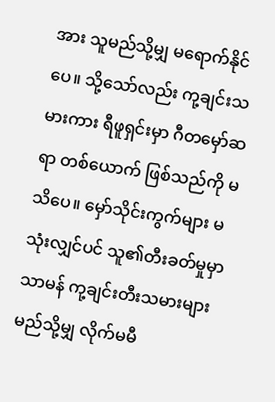အား သူမည်သို့မျှ မရောက်နိုင်ပေ။ သို့သော်လည်း ကု့ချင်းသမားကား ရီဖူရှင်းမှာ ဂီတမှော်ဆရာ တစ်ယောက် ဖြစ်သည်ကို မသိပေ။ မှော်သိုင်းကွက်များ မသုံးလျှင်ပင် သူ၏တီးခတ်မှုမှာ သာမန် ကု့ချင်းတီးသမားများ မည်သို့မျှ လိုက်မမီ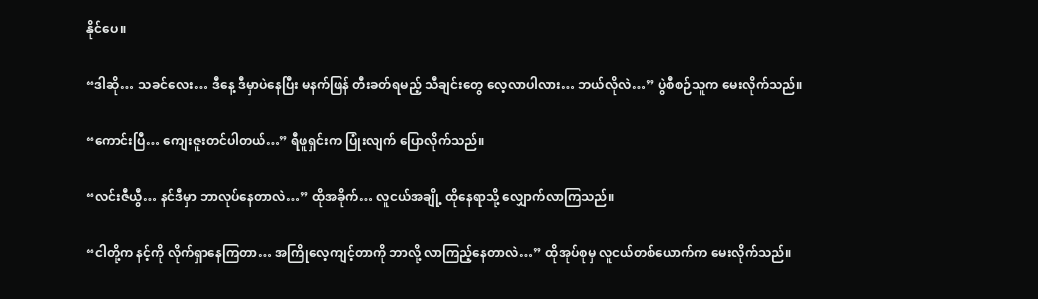နိုင်ပေ။

“ဒါဆို… သခင်လေး… ဒီနေ့ ဒီမှာပဲနေပြီး မနက်ဖြန် တီးခတ်ရမည့် သီချင်းတွေ လေ့လာပါလား… ဘယ်လိုလဲ…” ပွဲစီစဉ်သူက မေးလိုက်သည်။

“ကောင်းပြီ… ကျေးဇူးတင်ပါတယ်…” ရီဖူရှင်းက ပြုံးလျက် ပြောလိုက်သည်။

“လင်းဇီယွီ… နင်ဒီမှာ ဘာလုပ်နေတာလဲ…” ထိုအခိုက်… လူငယ်အချို့ ထိုနေရာသို့ လျှောက်လာကြသည်။

“ငါတို့က နင့်ကို လိုက်ရှာနေကြတာ… အကြိုလေ့ကျင့်တာကို ဘာလို့ လာကြည့်နေတာလဲ…” ထိုအုပ်စုမှ လူငယ်တစ်ယောက်က မေးလိုက်သည်။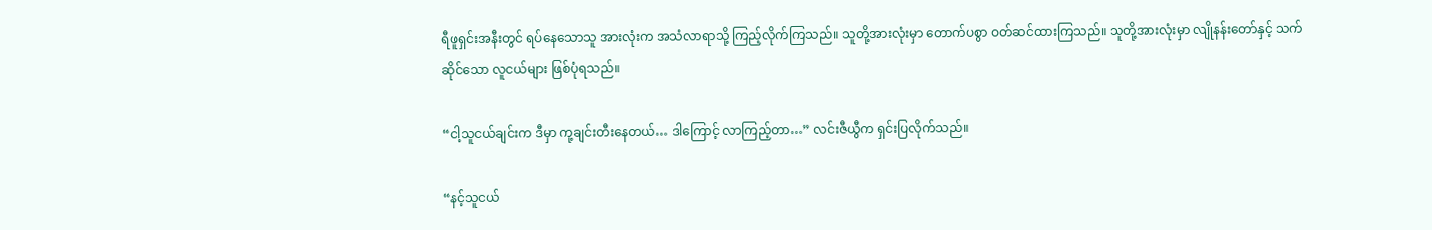ရီဖူရှင်းအနီးတွင် ရပ်နေသောသူ အားလုံးက အသံလာရာသို့ ကြည့်လိုက်ကြသည်။ သူတို့အားလုံးမှာ တောက်ပစွာ ဝတ်ဆင်ထားကြသည်။ သူတို့အားလုံးမှာ လျိုနန်းတော်နှင့် သက်ဆိုင်သော လူငယ်များ ဖြစ်ပုံရသည်။

“ငါ့သူငယ်ချင်းက ဒီမှာ ကု့ချင်းတီးနေတယ်… ဒါကြောင့် လာကြည့်တာ…” လင်းဇီယွီက ရှင်းပြလိုက်သည်။

“နင့်သူငယ်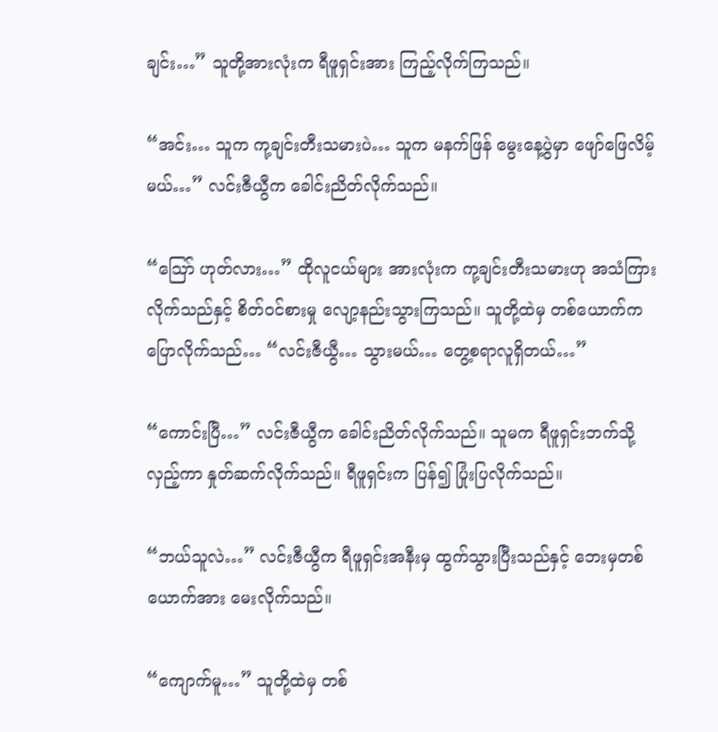ချင်း…” သူတို့အားလုံးက ရီဖူရှင်းအား ကြည့်လိုက်ကြသည်။

“အင်း… သူက ကု့ချင်းတီးသမားပဲ… သူက မနက်ဖြန် မွေးနေ့ပွဲမှာ ဖျော်ဖြေလိမ့်မယ်…” လင်းဇီယွီက ခေါင်းညိတ်လိုက်သည်။

“သြော် ဟုတ်လား…” ထိုလူငယ်များ အားလုံးက ကု့ချင်းတီးသမားဟု အသံကြားလိုက်သည်နှင့် စိတ်ဝင်စားမှု လျော့နည်းသွားကြသည်။ သူတို့ထဲမှ တစ်ယောက်က ပြောလိုက်သည်… “လင်းဇီယွီ… သွားမယ်… တွေ့စရာလူရှိတယ်…”

“ကောင်းပြီ…” လင်းဇီယွီက ခေါင်းညိတ်လိုက်သည်။ သူမက ရီဖူရှင်းဘက်သို့ လှည့်ကာ နှုတ်ဆက်လိုက်သည်။ ရီဖူရှင်းက ပြန်၍ ပြုံးပြလိုက်သည်။

“ဘယ်သူလဲ…” လင်းဇီယွီက ရီဖူရှင်းအနီးမှ ထွက်သွားပြီးသည်နှင့် ဘေးမှတစ်ယောက်အား မေးလိုက်သည်။

“ကျောက်မူ…” သူတို့ထဲမှ တစ်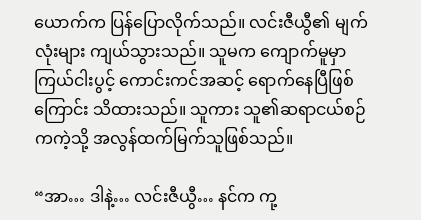ယောက်က ပြန်ပြောလိုက်သည်။ လင်းဇီယွီ၏ မျက်လုံးများ ကျယ်သွားသည်။ သူမက ကျောက်မူမှာ ကြယ်ငါးပွင့် ကောင်းကင်အဆင့် ရောက်နေပြီဖြစ်ကြောင်း သိထားသည်။ သူကား သူ၏ဆရာငယ်စဉ်ကကဲ့သို့ အလွန်ထက်မြက်သူဖြစ်သည်။

“အာ… ဒါနဲ့… လင်းဇီယွီ… နင်က ကု့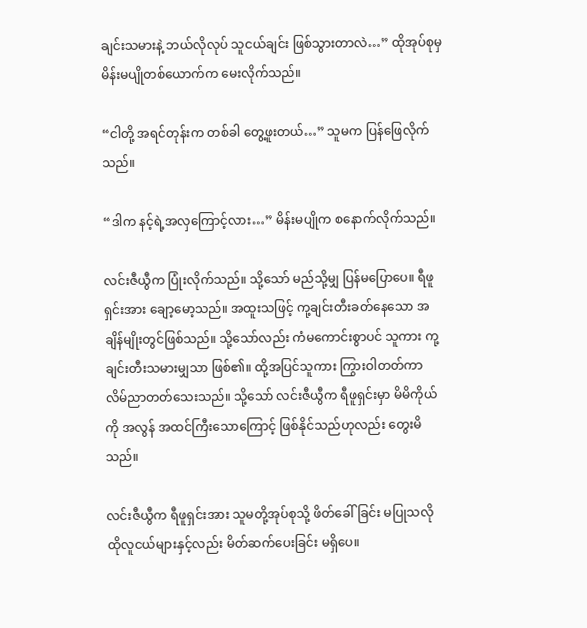ချင်းသမားနဲ့ ဘယ်လိုလုပ် သူငယ်ချင်း ဖြစ်သွားတာလဲ…” ထိုအုပ်စုမှ မိန်းမပျိုတစ်ယောက်က မေးလိုက်သည်။

“ငါတို့ အရင်တုန်းက တစ်ခါ တွေ့ဖူးတယ်…” သူမက ပြန်ဖြေလိုက်သည်။

“ဒါက နင့်ရဲ့အလှကြောင့်လား…” မိန်းမပျိုက စနောက်လိုက်သည်။

လင်းဇီယွီက ပြုံးလိုက်သည်။ သို့သော် မည်သို့မျှ ပြန်မပြောပေ။ ရီဖူရှင်းအား ချော့မော့သည်။ အထူးသဖြင့် ကု့ချင်းတီးခတ်နေသော အချိန်မျိုးတွင်ဖြစ်သည်။ သို့သော်လည်း ကံမကောင်းစွာပင် သူကား ကု့ချင်းတီးသမားမျှသာ ဖြစ်၏။ ထို့အပြင်သူကား ကြွားဝါတတ်ကာ လိမ်ညာတတ်သေးသည်။ သို့သော် လင်းဇီယွီက ရီဖူရှင်းမှာ မိမိကိုယ်ကို အလွန် အထင်ကြီးသောကြောင့် ဖြစ်နိုင်သည်ဟုလည်း တွေးမိသည်။

လင်းဇီယွီက ရီဖူရှင်းအား သူမတို့အုပ်စုသို့ ဖိတ်ခေါ်ခြင်း မပြုသလို ထိုလူငယ်များနှင့်လည်း မိတ်ဆက်ပေးခြင်း မရှိပေ။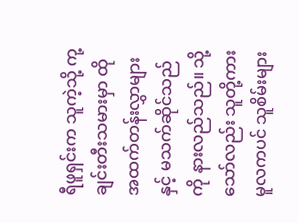ရီဖူရှင်းက သူကဲ့သို့ ကု့ချင်းတီးသမားမှာ ထိုအထက်တန်းလွှာများနှင့် မသက်ဆိုင်သည်ကို နားလည်သည်။ သို့သော်လည်း သူတို့ကား မူလကပင် သူစိမ်းများ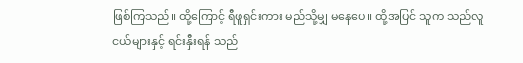ဖြစ်ကြသည်။ ထို့ကြောင့် ရီဖူရှင်းကား မည်သို့မျှ မနေပေ။ ထို့အပြင် သူက သည်လူငယ်များနှင့် ရင်းနှီးရန် သည်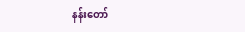နန်းတော်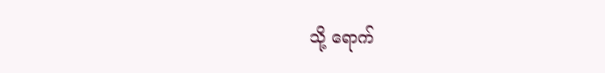သို့ ရောက်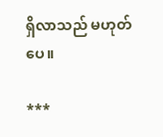ရှိလာသည် မဟုတ်ပေ။

***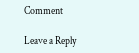Comment

Leave a Reply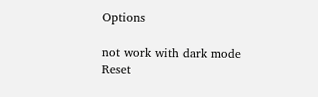Options

not work with dark mode
Reset